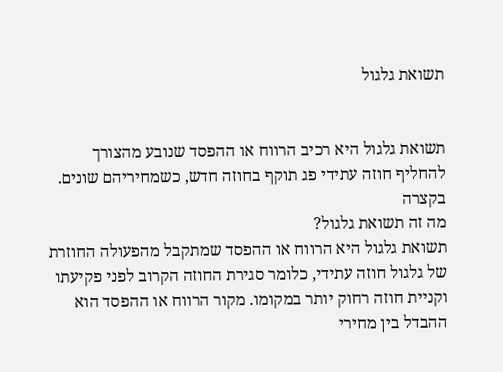תשואת גלגול


תשואת גלגול היא רכיב הרווח או ההפסד שנובע מהצורך להחליף חוזה עתידי פג תוקף בחוזה חדש, כשמחיריהם שונים.
בקצרה
מה זה תשואת גלגול?
תשואת גלגול היא הרווח או ההפסד שמתקבל מהפעולה החוזרת של גלגול חוזה עתידי, כלומר סגירת החוזה הקרוב לפני פקיעתו וקניית חוזה רחוק יותר במקומו. מקור הרווח או ההפסד הוא ההבדל בין מחירי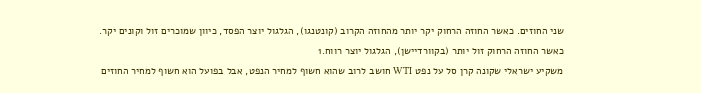שני החוזים. כאשר החוזה הרחוק יקר יותר מהחוזה הקרוב (קונטנגו), הגלגול יוצר הפסד, כיוון שמוכרים זול וקונים יקר. כאשר החוזה הרחוק זול יותר (בקוורדיישן), הגלגול יוצר רווח.1
משקיע ישראלי שקונה קרן סל על נפט WTI חושב לרוב שהוא חשוף למחיר הנפט, אבל בפועל הוא חשוף למחיר החוזים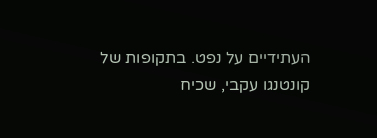העתידיים על נפט. בתקופות של קונטנגו עקבי, שכיח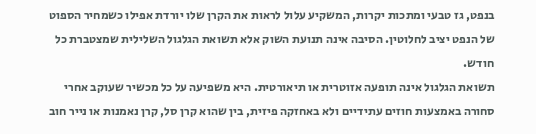בנפט, גז טבעי ומתכות יקרות, המשקיע עלול לראות את הקרן שלו יורדת אפילו כשמחיר הספוט של הנפט יציב לחלוטין. הסיבה אינה תנועת השוק אלא תשואת הגלגול השלילית שמצטברת כל חודש.
תשואת הגלגול אינה תופעה אזוטרית או תיאורטית. היא משפיעה על כל מכשיר שעוקב אחרי סחורה באמצעות חוזים עתידיים ולא באחזקה פיזית, בין שהוא קרן סל, קרן נאמנות או נייר חוב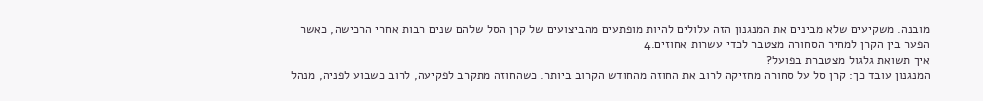מובנה. משקיעים שלא מבינים את המנגנון הזה עלולים להיות מופתעים מהביצועים של קרן הסל שלהם שנים רבות אחרי הרכישה, כאשר הפער בין הקרן למחיר הסחורה מצטבר לכדי עשרות אחוזים.4
איך תשואת גלגול מצטברת בפועל?
המנגנון עובד כך: קרן סל על סחורה מחזיקה לרוב את החוזה מהחודש הקרוב ביותר. כשהחוזה מתקרב לפקיעה, לרוב כשבוע לפניה, מנהל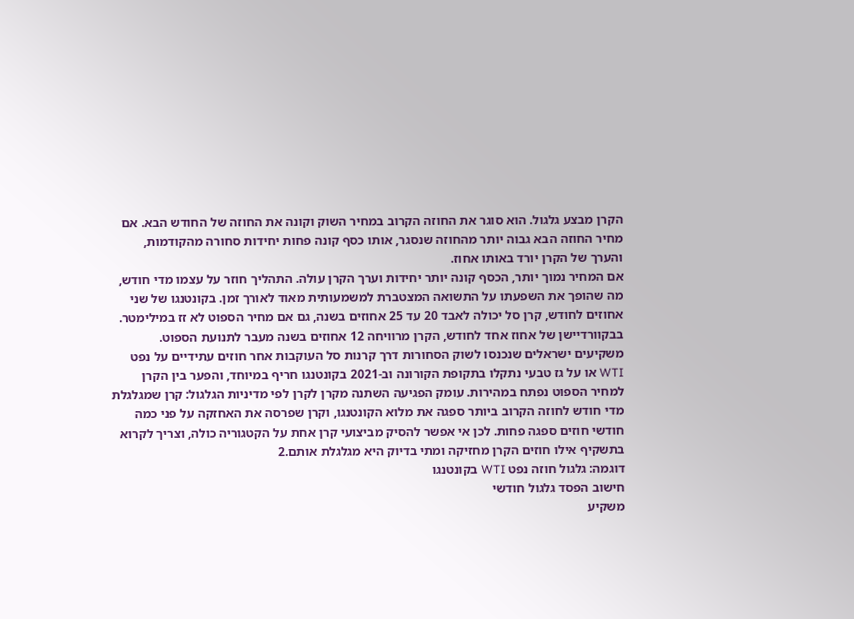הקרן מבצע גלגול. הוא סוגר את החוזה הקרוב במחיר השוק וקונה את החוזה של החודש הבא. אם מחיר החוזה הבא גבוה יותר מהחוזה שנסגר, אותו כסף קונה פחות יחידות סחורה מהקודמות, והערך של הקרן יורד באותו אחוז.
אם המחיר נמוך יותר, הכסף קונה יותר יחידות וערך הקרן עולה. התהליך חוזר על עצמו מדי חודש, מה שהופך את השפעתו על התשואה המצטברת למשמעותית מאוד לאורך זמן. בקונטנגו של שני אחוזים לחודש, קרן סל יכולה לאבד 20 עד 25 אחוזים בשנה, גם אם מחיר הספוט לא זז במילימטר. בבקוורדיישן של אחוז אחד לחודש, הקרן מרוויחה 12 אחוזים בשנה מעבר לתנועת הספוט.
משקיעים ישראלים שנכנסו לשוק הסחורות דרך קרנות סל העוקבות אחר חוזים עתידיים על נפט WTI או על גז טבעי נתקלו בתקופת הקורונה וב-2021 בקונטנגו חריף במיוחד, והפער בין הקרן למחיר הספוט נפתח במהירות. עומק הפגיעה השתנה מקרן לקרן לפי מדיניות הגלגול: קרן שמגלגלת מדי חודש לחוזה הקרוב ביותר ספגה את מלוא הקונטנגו, וקרן שפרסה את האחזקה על פני כמה חודשי חוזים ספגה פחות. לכן אי אפשר להסיק מביצועי קרן אחת על הקטגוריה כולה, וצריך לקרוא בתשקיף אילו חוזים הקרן מחזיקה ומתי בדיוק היא מגלגלת אותם.2
דוגמה: גלגול חוזה נפט WTI בקונטנגו
חישוב הפסד גלגול חודשי
משקיע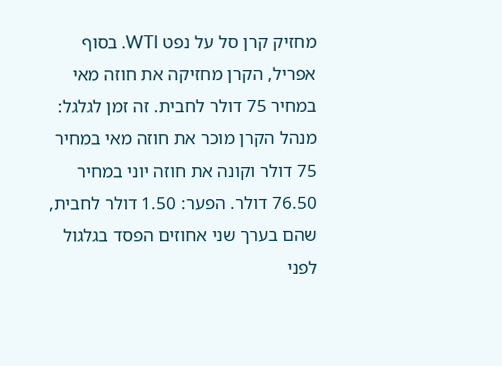מחזיק קרן סל על נפט WTI. בסוף אפריל, הקרן מחזיקה את חוזה מאי במחיר 75 דולר לחבית. זה זמן לגלגל: מנהל הקרן מוכר את חוזה מאי במחיר 75 דולר וקונה את חוזה יוני במחיר 76.50 דולר. הפער: 1.50 דולר לחבית, שהם בערך שני אחוזים הפסד בגלגול לפני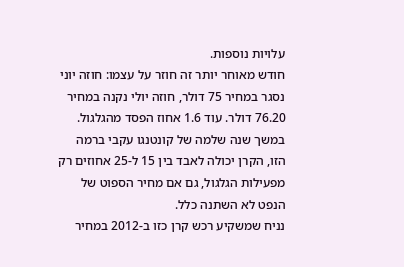עלויות נוספות.
חודש מאוחר יותר זה חוזר על עצמו: חוזה יוני נסגר במחיר 75 דולר, חוזה יולי נקנה במחיר 76.20 דולר. עוד 1.6 אחוז הפסד מהגלגול. במשך שנה שלמה של קונטנגו עקבי ברמה הזו, הקרן יכולה לאבד בין 15 ל-25 אחוזים רק מפעילות הגלגול, גם אם מחיר הספוט של הנפט לא השתנה כלל.
נניח שמשקיע רכש קרן כזו ב-2012 במחיר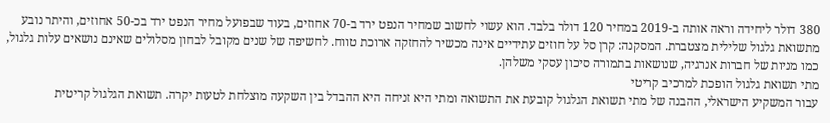380 דולר ליחידה וראה אותה ב-2019 במחיר 120 דולר בלבד. הוא עשוי לחשוב שמחיר הנפט ירד ב-70 אחוזים, בעוד שבפועל מחיר הנפט ירד בכ-50 אחוזים, והיתר נובע מתשואת גלגול שלילית מצטברת. המסקנה: קרן סל על חוזים עתידיים אינה מכשיר להחזקה ארוכת טווח. לחשיפה של שנים מקובל לבחון מסלולים שאינם נושאים עלות גלגול, כמו מניות של חברות אנרגיה, שנושאות בתמורה סיכון עסקי משלהן.
מתי תשואת גלגול הופכת למרכיב קריטי
עבור המשקיע הישראלי, ההבנה של מתי תשואת הגלגול קובעת את התשואה ומתי היא זניחה היא ההבדל בין השקעה מוצלחת לטעות יקרה. תשואת הגלגול קריטית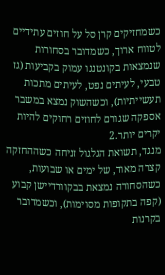כשמחזיקים קרן סל על חוזים עתידיים לטווח ארוך, כשמדובר בסחורות שנמצאות בקונטנגו עמוק בקביעות (גז טבעי, לעיתים נפט, לעיתים מתכות תעשייתיות), וכשהשוק נמצא במשבר אספקה שגורם לחוזים רחוקים להיות יקרים יותר.2
מנגד, תשואת הגלגול זניחה כשההחזקה קצרה מאוד, של ימים או שבועות, כשהסחורה נמצאת בבקוורדיישן קבוע (קפה בתקופות מסוימות), וכשמדובר בקרנות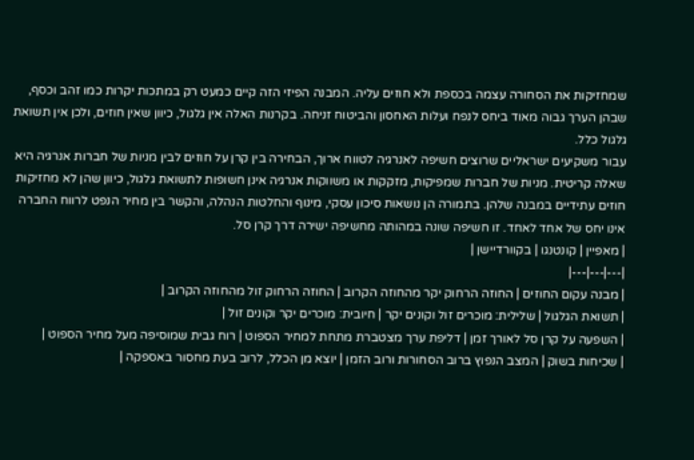שמחזיקות את הסחורה עצמה בכספת ולא חוזים עליה. המבנה הפיזי הזה קיים כמעט רק במתכות יקרות כמו זהב וכסף, שבהן הערך גבוה מאוד ביחס לנפח ועלות האחסון והביטוח זניחה. בקרנות האלה אין גלגול, כיוון שאין חוזים, ולכן אין תשואת גלגול כלל.
עבור משקיעים ישראליים שרוצים חשיפה לאנרגיה לטווח ארוך, הבחירה בין קרן על חוזים לבין מניות של חברות אנרגיה היא שאלה קריטית. מניות של חברות שמפיקות, מזקקות או משווקות אנרגיה אינן חשופות לתשואת גלגול, כיוון שהן לא מחזיקות חוזים עתידיים במבנה שלהן. בתמורה הן נושאות סיכון עסקי, מינוף והחלטות הנהלה, והקשר בין מחיר הנפט לרווח החברה אינו יחס של אחד לאחד. זו חשיפה שונה במהותה מחשיפה ישירה דרך קרן סל.
| מאפיין | קונטנגו | בקוורדיישן |
|---|---|---|
| מבנה עקום החוזים | החוזה הרחוק יקר מהחוזה הקרוב | החוזה הרחוק זול מהחוזה הקרוב |
| תשואת הגלגול | שלילית: מוכרים זול וקונים יקר | חיובית: מוכרים יקר וקונים זול |
| השפעה על קרן סל לאורך זמן | דליפת ערך מצטברת מתחת למחיר הספוט | רוח גבית שמוסיפה מעל מחיר הספוט |
| שכיחות בשוק | המצב הנפוץ ברוב הסחורות ורוב הזמן | יוצא מן הכלל, לרוב בעת מחסור באספקה |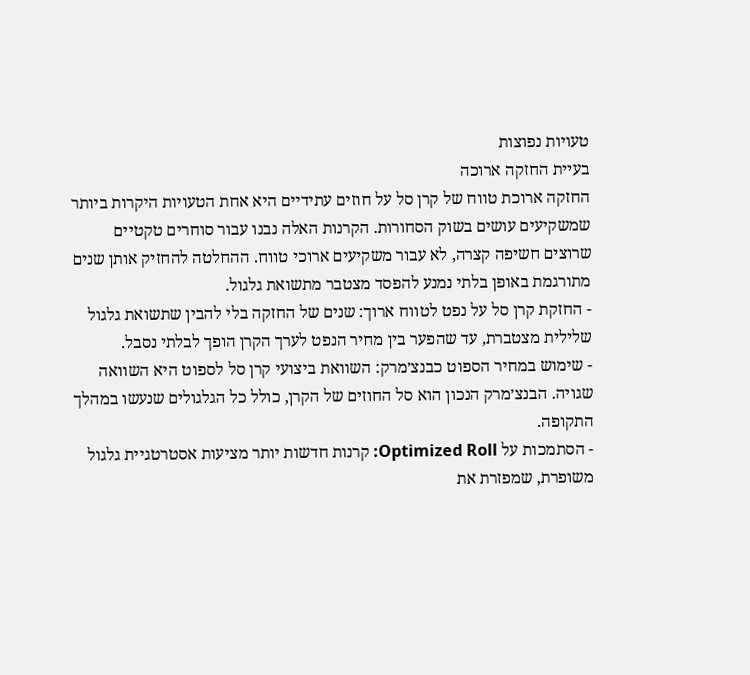טעויות נפוצות
בעיית החזקה ארוכה
החזקה ארוכת טווח של קרן סל על חוזים עתידיים היא אחת הטעויות היקרות ביותר שמשקיעים עושים בשוק הסחורות. הקרנות האלה נבנו עבור סוחרים טקטיים שרוצים חשיפה קצרה, לא עבור משקיעים ארוכי טווח. ההחלטה להחזיק אותן שנים מתורגמת באופן בלתי נמנע להפסד מצטבר מתשואת גלגול.
- החזקת קרן סל על נפט לטווח ארוך: שנים של החזקה בלי להבין שתשואת גלגול שלילית מצטברת, עד שהפער בין מחיר הנפט לערך הקרן הופך לבלתי נסבל.
- שימוש במחיר הספוט כבנצ׳מרק: השוואת ביצועי קרן סל לספוט היא השוואה שגויה. הבנצ׳מרק הנכון הוא סל החוזים של הקרן, כולל כל הגלגולים שנעשו במהלך התקופה.
- הסתמכות על Optimized Roll: קרנות חדשות יותר מציעות אסטרטגיית גלגול משופרת, שמפזרת את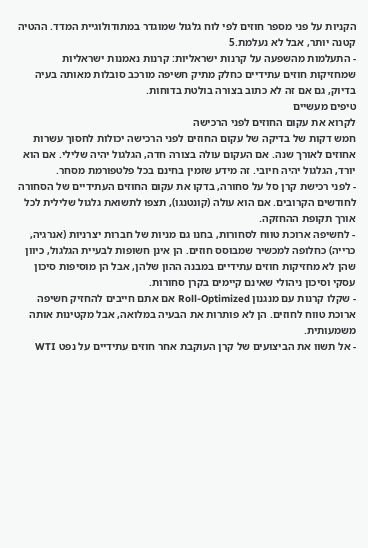הקניות על פני מספר חוזים לפי לוח גלגול שמוגדר במתודולוגיית המדד. ההטיה קטנה יותר, אבל לא נעלמת.5
- התעלמות מהשפעה על קרנות ישראליות: קרנות נאמנות ישראליות שמחזיקות חוזים עתידיים כחלק מתיק חשיפה מורכב סובלות מאותה בעיה בדיוק, גם אם זה לא כתוב בצורה בולטת בדוחות.
טיפים מעשיים
לקרוא את עקום החוזים לפני הרכישה
חמש דקות של בדיקה של עקום החוזים לפני הרכישה יכולות לחסוך עשרות אחוזים לאורך שנה. אם העקום עולה בצורה חדה, הגלגול יהיה שלילי. אם הוא יורד, הגלגול יהיה חיובי. זה מידע שזמין בחינם בכל פלטפורמת מסחר.
- לפני רכישת קרן סל על סחורה, בדקו את עקום החוזים העתידיים של הסחורה לחודשים הקרובים. אם הוא עולה (קונטנגו), תצפו לתשואת גלגול שלילית לכל אורך תקופת ההחזקה.
- לחשיפה ארוכת טווח לסחורות, בחנו גם מניות של חברות יצרניות (אנרגיה, כרייה) כחלופה למכשיר שמבוסס חוזים. הן אינן חשופות לבעיית הגלגול, כיוון שהן לא מחזיקות חוזים עתידיים במבנה ההון שלהן, אבל הן מוסיפות סיכון עסקי וסיכון ניהולי שאינם קיימים בקרן סחורות.
- שקלו קרנות עם מנגנון Roll-Optimized אם אתם חייבים להחזיק חשיפה ארוכת טווח לחוזים. הן לא פותרות את הבעיה במלואה, אבל מקטינות אותה משמעותית.
- אל תשוו את הביצועים של קרן העוקבת אחר חוזים עתידיים על נפט WTI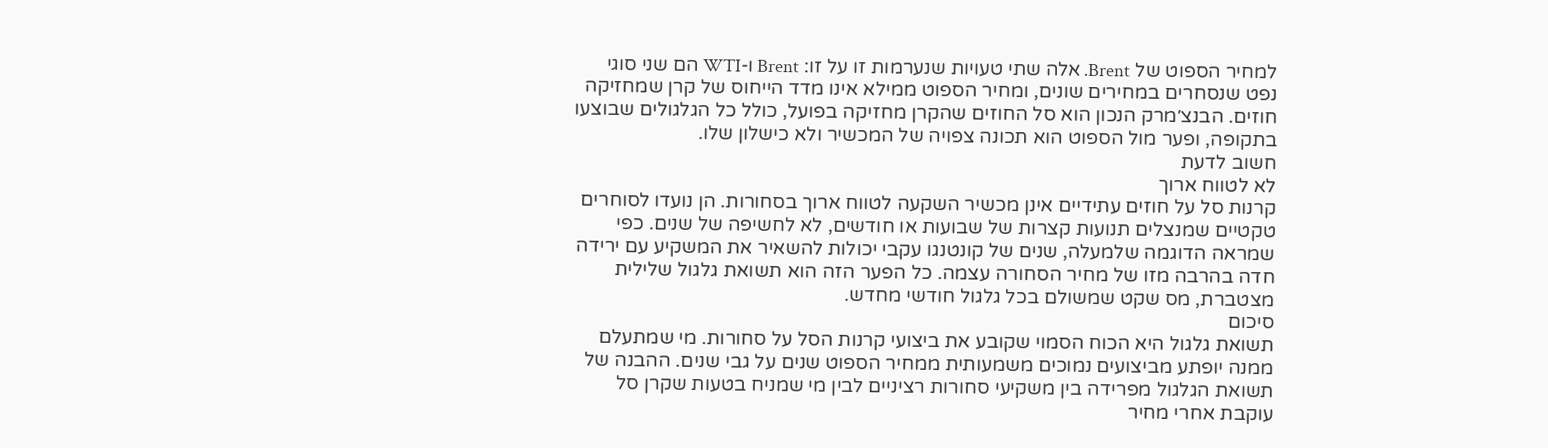למחיר הספוט של Brent. אלה שתי טעויות שנערמות זו על זו: Brent ו-WTI הם שני סוגי נפט שנסחרים במחירים שונים, ומחיר הספוט ממילא אינו מדד הייחוס של קרן שמחזיקה חוזים. הבנצ׳מרק הנכון הוא סל החוזים שהקרן מחזיקה בפועל, כולל כל הגלגולים שבוצעו בתקופה, ופער מול הספוט הוא תכונה צפויה של המכשיר ולא כישלון שלו.
חשוב לדעת
לא לטווח ארוך
קרנות סל על חוזים עתידיים אינן מכשיר השקעה לטווח ארוך בסחורות. הן נועדו לסוחרים טקטיים שמנצלים תנועות קצרות של שבועות או חודשים, לא לחשיפה של שנים. כפי שמראה הדוגמה שלמעלה, שנים של קונטנגו עקבי יכולות להשאיר את המשקיע עם ירידה חדה בהרבה מזו של מחיר הסחורה עצמה. כל הפער הזה הוא תשואת גלגול שלילית מצטברת, מס שקט שמשולם בכל גלגול חודשי מחדש.
סיכום
תשואת גלגול היא הכוח הסמוי שקובע את ביצועי קרנות הסל על סחורות. מי שמתעלם ממנה יופתע מביצועים נמוכים משמעותית ממחיר הספוט שנים על גבי שנים. ההבנה של תשואת הגלגול מפרידה בין משקיעי סחורות רציניים לבין מי שמניח בטעות שקרן סל עוקבת אחרי מחיר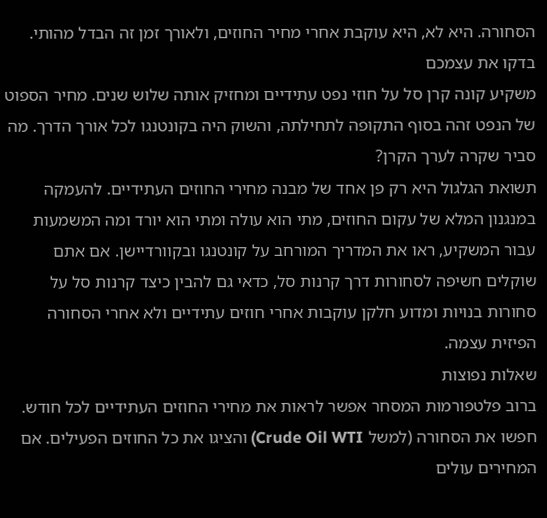הסחורה. היא לא, היא עוקבת אחרי מחיר החוזים, ולאורך זמן זה הבדל מהותי.
בדקו את עצמכם
משקיע קונה קרן סל על חוזי נפט עתידיים ומחזיק אותה שלוש שנים. מחיר הספוט של הנפט זהה בסוף התקופה לתחילתה, והשוק היה בקונטנגו לכל אורך הדרך. מה סביר שקרה לערך הקרן?
תשואת הגלגול היא רק פן אחד של מבנה מחירי החוזים העתידיים. להעמקה במנגנון המלא של עקום החוזים, מתי הוא עולה ומתי הוא יורד ומה המשמעות עבור המשקיע, ראו את המדריך המורחב על קונטנגו ובקוורדיישן. אם אתם שוקלים חשיפה לסחורות דרך קרנות סל, כדאי גם להבין כיצד קרנות סל על סחורות בנויות ומדוע חלקן עוקבות אחרי חוזים עתידיים ולא אחרי הסחורה הפיזית עצמה.
שאלות נפוצות
ברוב פלטפורמות המסחר אפשר לראות את מחירי החוזים העתידיים לכל חודש. חפשו את הסחורה (למשל Crude Oil WTI) והציגו את כל החוזים הפעילים. אם המחירים עולים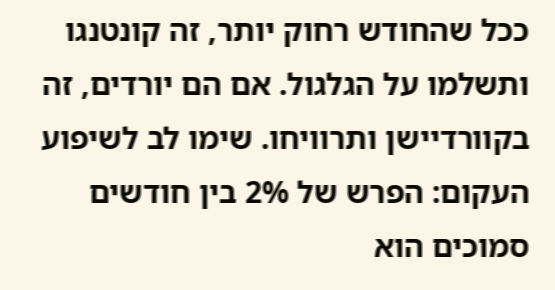ככל שהחודש רחוק יותר, זה קונטנגו ותשלמו על הגלגול. אם הם יורדים, זה בקוורדיישן ותרוויחו. שימו לב לשיפוע העקום: הפרש של 2% בין חודשים סמוכים הוא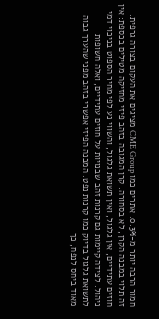חמור הרבה יותר מ-0.3%. אתרים כמו CME Group מציגים את העקום בצורה גרפית.
זה תלוי במבנה הקרן, לא בסחורה. קרן המגובה בזהב פיזי מחזיקה מטילים בכספת: אין חוזים עתידיים, אין גלגול, ואין תשואת גלגול, והשווי נע לפי מחיר הספוט בניכוי דמי ניהול. לצידה קיימות גם קרנות זהב שבנויות על חוזים עתידיים, ואלה חשופות לתשואת גלגול בדיוק כמו קרנות נפט. המבנה הפיזי אפשרי בזהב מפני שהערך גבוה מאוד ביחס לנפח, כך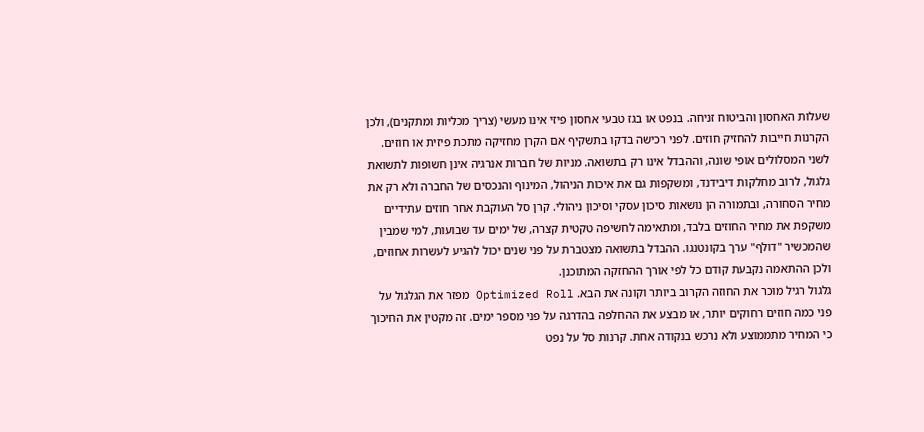שעלות האחסון והביטוח זניחה. בנפט או בגז טבעי אחסון פיזי אינו מעשי (צריך מכליות ומתקנים), ולכן הקרנות חייבות להחזיק חוזים. לפני רכישה בדקו בתשקיף אם הקרן מחזיקה מתכת פיזית או חוזים.
לשני המסלולים אופי שונה, וההבדל אינו רק בתשואה. מניות של חברות אנרגיה אינן חשופות לתשואת גלגול, לרוב מחלקות דיבידנד, ומשקפות גם את איכות הניהול, המינוף והנכסים של החברה ולא רק את מחיר הסחורה, ובתמורה הן נושאות סיכון עסקי וסיכון ניהולי. קרן סל העוקבת אחר חוזים עתידיים משקפת את מחיר החוזים בלבד, ומתאימה לחשיפה טקטית קצרה, של ימים עד שבועות, למי שמבין שהמכשיר "דולף" ערך בקונטנגו. ההבדל בתשואה מצטברת על פני שנים יכול להגיע לעשרות אחוזים, ולכן ההתאמה נקבעת קודם כל לפי אורך ההחזקה המתוכנן.
גלגול רגיל מוכר את החוזה הקרוב ביותר וקונה את הבא. Optimized Roll מפזר את הגלגול על פני כמה חוזים רחוקים יותר, או מבצע את ההחלפה בהדרגה על פני מספר ימים. זה מקטין את החיכוך כי המחיר מתממוצע ולא נרכש בנקודה אחת. קרנות סל על נפט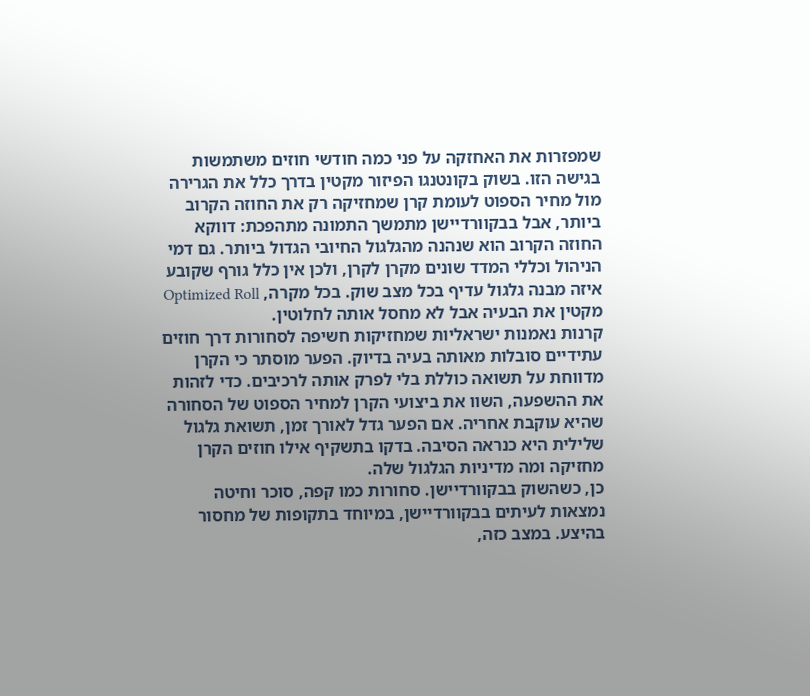שמפזרות את האחזקה על פני כמה חודשי חוזים משתמשות בגישה הזו. בשוק בקונטנגו הפיזור מקטין בדרך כלל את הגרירה מול מחיר הספוט לעומת קרן שמחזיקה רק את החוזה הקרוב ביותר, אבל בבקוורדיישן מתמשך התמונה מתהפכת: דווקא החוזה הקרוב הוא שנהנה מהגלגול החיובי הגדול ביותר. גם דמי הניהול וכללי המדד שונים מקרן לקרן, ולכן אין כלל גורף שקובע איזה מבנה גלגול עדיף בכל מצב שוק. בכל מקרה, Optimized Roll מקטין את הבעיה אבל לא מחסל אותה לחלוטין.
קרנות נאמנות ישראליות שמחזיקות חשיפה לסחורות דרך חוזים עתידיים סובלות מאותה בעיה בדיוק. הפער מוסתר כי הקרן מדווחת על תשואה כוללת בלי לפרק אותה לרכיבים. כדי לזהות את ההשפעה, השוו את ביצועי הקרן למחיר הספוט של הסחורה שהיא עוקבת אחריה. אם הפער גדל לאורך זמן, תשואת גלגול שלילית היא כנראה הסיבה. בדקו בתשקיף אילו חוזים הקרן מחזיקה ומה מדיניות הגלגול שלה.
כן, כשהשוק בבקוורדיישן. סחורות כמו קפה, סוכר וחיטה נמצאות לעיתים בבקוורדיישן, במיוחד בתקופות של מחסור בהיצע. במצב כזה,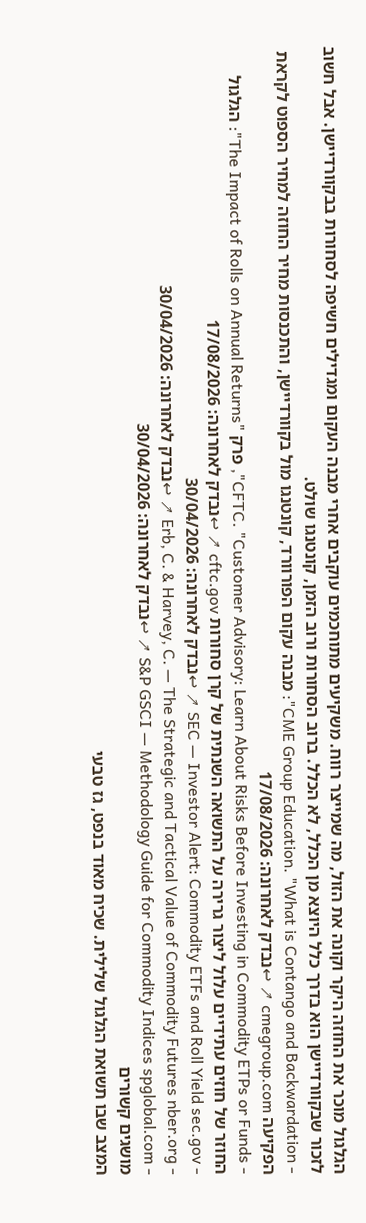הגלגול מוכר את החוזה היקר וקונה את הזול, מה שמייצר רווח. משקיעים מתוחכמים עוקבים אחרי מבנה העקום ומגדילים חשיפה לסחורות בבקוורדיישן. אבל חשוב לזכור שבקוורדיישן הוא בדרך כלל היוצא מן הכלל, לא הכלל. ברוב הסחורות ורוב הזמן, קונטנגו שולט.
- CME Group Education. "What is Contango and Backwardation": מבנה עקום הפורוורד, קונטנגו מול בקוורדיישן, והתכנסות מחיר החוזה למחיר הספוט לקראת הפקיעה cmegroup.com ↗ ↩נבדק לאחרונה: 17/08/2026
- CFTC. "Customer Advisory: Learn About Risks Before Investing in Commodity ETPs or Funds", פרק "The Impact of Rolls on Annual Returns": הגלגול החוזר של חוזים עתידיים עלול ליצור גרירה על התשואה השנתית של קרן סחורות cftc.gov ↗ ↩נבדק לאחרונה: 17/08/2026
- SEC — Investor Alert: Commodity ETFs and Roll Yield sec.gov ↗ ↩נבדק לאחרונה: 30/04/2026
- Erb, C. & Harvey, C. — The Strategic and Tactical Value of Commodity Futures nber.org ↗ ↩נבדק לאחרונה: 30/04/2026
- S&P GSCI — Methodology Guide for Commodity Indices spglobal.com ↗ ↩נבדק לאחרונה: 30/04/2026
מושגים קשורים
המצב שבו תשואת הגלגול שלילית. שכיח מאוד בנפט, גז טבעי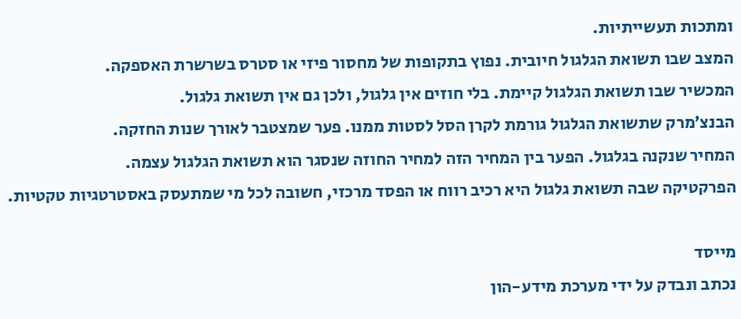ומתכות תעשייתיות.
המצב שבו תשואת הגלגול חיובית. נפוץ בתקופות של מחסור פיזי או סטרס בשרשרת האספקה.
המכשיר שבו תשואת הגלגול קיימת. בלי חוזים אין גלגול, ולכן גם אין תשואת גלגול.
הבנצ׳מרק שתשואת הגלגול גורמת לקרן הסל לסטות ממנו. פער שמצטבר לאורך שנות החזקה.
המחיר שנקנה בגלגול. הפער בין המחיר הזה למחיר החוזה שנסגר הוא תשואת הגלגול עצמה.
הפרקטיקה שבה תשואת גלגול היא רכיב רווח או הפסד מרכזי, חשובה לכל מי שמתעסק באסטרטגיות טקטיות.

מייסד
נכתב ונבדק על ידי מערכת מידע-הון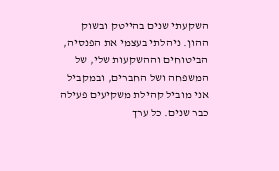השקעתי שנים בהייטק ובשוק ההון. ניהלתי בעצמי את הפנסיה, הביטוחים וההשקעות שלי, של המשפחה ושל החברים, ובמקביל אני מוביל קהילת משקיעים פעילה כבר שנים. כל ערך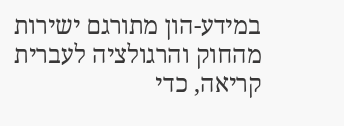במידע-הון מתורגם ישירות מהחוק והרגולציה לעברית קריאה, כדי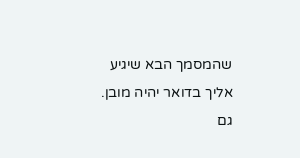שהמסמך הבא שיגיע אליך בדואר יהיה מובן. גם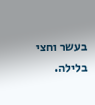בעשר וחצי בלילה.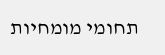תחומי מומחיות